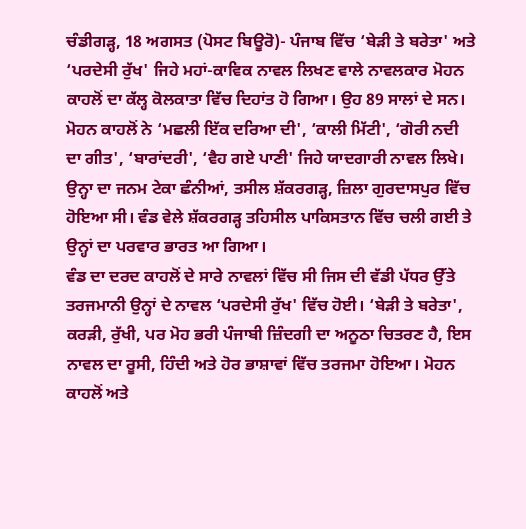ਚੰਡੀਗੜ੍ਹ, 18 ਅਗਸਤ (ਪੋਸਟ ਬਿਊਰੋ)- ਪੰਜਾਬ ਵਿੱਚ ‘ਬੇੜੀ ਤੇ ਬਰੇਤਾ' ਅਤੇ ‘ਪਰਦੇਸੀ ਰੁੱਖ' ਜਿਹੇ ਮਹਾਂ-ਕਾਵਿਕ ਨਾਵਲ ਲਿਖਣ ਵਾਲੇ ਨਾਵਲਕਾਰ ਮੋਹਨ ਕਾਹਲੋਂ ਦਾ ਕੱਲ੍ਹ ਕੋਲਕਾਤਾ ਵਿੱਚ ਦਿਹਾਂਤ ਹੋ ਗਿਆ। ਉਹ 89 ਸਾਲਾਂ ਦੇ ਸਨ। ਮੋਹਨ ਕਾਹਲੋਂ ਨੇ ‘ਮਛਲੀ ਇੱਕ ਦਰਿਆ ਦੀ', ‘ਕਾਲੀ ਮਿੱਟੀ', ‘ਗੋਰੀ ਨਦੀ ਦਾ ਗੀਤ', ‘ਬਾਰਾਂਦਰੀ', ‘ਵੈਹ ਗਏ ਪਾਣੀ' ਜਿਹੇ ਯਾਦਗਾਰੀ ਨਾਵਲ ਲਿਖੇ। ਉਨ੍ਹਾ ਦਾ ਜਨਮ ਟੇਕਾ ਛੰਨੀਆਂ, ਤਸੀਲ ਸ਼ੱਕਰਗੜ੍ਹ, ਜ਼ਿਲਾ ਗੁਰਦਾਸਪੁਰ ਵਿੱਚ ਹੋਇਆ ਸੀ। ਵੰਡ ਵੇਲੇ ਸ਼ੱਕਰਗੜ੍ਹ ਤਹਿਸੀਲ ਪਾਕਿਸਤਾਨ ਵਿੱਚ ਚਲੀ ਗਈ ਤੇ ਉਨ੍ਹਾਂ ਦਾ ਪਰਵਾਰ ਭਾਰਤ ਆ ਗਿਆ।
ਵੰਡ ਦਾ ਦਰਦ ਕਾਹਲੋਂ ਦੇ ਸਾਰੇ ਨਾਵਲਾਂ ਵਿੱਚ ਸੀ ਜਿਸ ਦੀ ਵੱਡੀ ਪੱਧਰ ਉੱਤੇ ਤਰਜਮਾਨੀ ਉਨ੍ਹਾਂ ਦੇ ਨਾਵਲ ‘ਪਰਦੇਸੀ ਰੁੱਖ' ਵਿੱਚ ਹੋਈ। ‘ਬੇੜੀ ਤੇ ਬਰੇਤਾ', ਕਰੜੀ, ਰੁੱਖੀ, ਪਰ ਮੋਹ ਭਰੀ ਪੰਜਾਬੀ ਜ਼ਿੰਦਗੀ ਦਾ ਅਨੂਠਾ ਚਿਤਰਣ ਹੈ, ਇਸ ਨਾਵਲ ਦਾ ਰੂਸੀ, ਹਿੰਦੀ ਅਤੇ ਹੋਰ ਭਾਸ਼ਾਵਾਂ ਵਿੱਚ ਤਰਜਮਾ ਹੋਇਆ। ਮੋਹਨ ਕਾਹਲੋਂ ਅਤੇ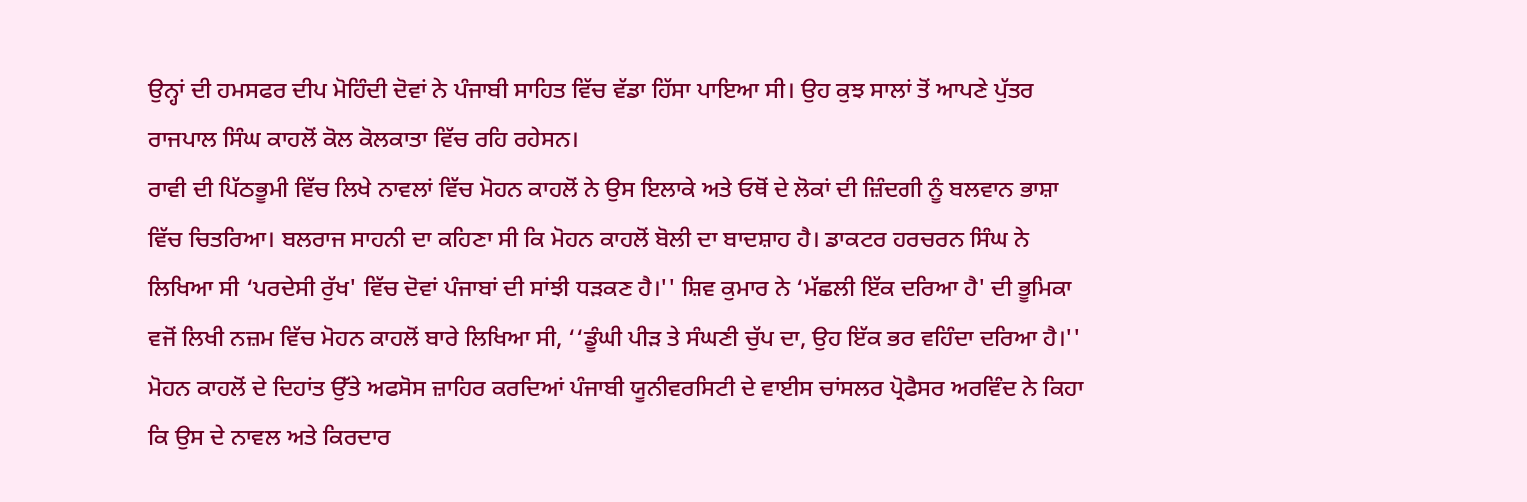ਉਨ੍ਹਾਂ ਦੀ ਹਮਸਫਰ ਦੀਪ ਮੋਹਿੰਦੀ ਦੋਵਾਂ ਨੇ ਪੰਜਾਬੀ ਸਾਹਿਤ ਵਿੱਚ ਵੱਡਾ ਹਿੱਸਾ ਪਾਇਆ ਸੀ। ਉਹ ਕੁਝ ਸਾਲਾਂ ਤੋਂ ਆਪਣੇ ਪੁੱਤਰ ਰਾਜਪਾਲ ਸਿੰਘ ਕਾਹਲੋਂ ਕੋਲ ਕੋਲਕਾਤਾ ਵਿੱਚ ਰਹਿ ਰਹੇਸਨ।
ਰਾਵੀ ਦੀ ਪਿੱਠਭੂਮੀ ਵਿੱਚ ਲਿਖੇ ਨਾਵਲਾਂ ਵਿੱਚ ਮੋਹਨ ਕਾਹਲੋਂ ਨੇ ਉਸ ਇਲਾਕੇ ਅਤੇ ਓਥੋਂ ਦੇ ਲੋਕਾਂ ਦੀ ਜ਼ਿੰਦਗੀ ਨੂੰ ਬਲਵਾਨ ਭਾਸ਼ਾ ਵਿੱਚ ਚਿਤਰਿਆ। ਬਲਰਾਜ ਸਾਹਨੀ ਦਾ ਕਹਿਣਾ ਸੀ ਕਿ ਮੋਹਨ ਕਾਹਲੋਂ ਬੋਲੀ ਦਾ ਬਾਦਸ਼ਾਹ ਹੈ। ਡਾਕਟਰ ਹਰਚਰਨ ਸਿੰਘ ਨੇ ਲਿਖਿਆ ਸੀ ‘ਪਰਦੇਸੀ ਰੁੱਖ' ਵਿੱਚ ਦੋਵਾਂ ਪੰਜਾਬਾਂ ਦੀ ਸਾਂਝੀ ਧੜਕਣ ਹੈ।'' ਸ਼ਿਵ ਕੁਮਾਰ ਨੇ ‘ਮੱਛਲੀ ਇੱਕ ਦਰਿਆ ਹੈ' ਦੀ ਭੂਮਿਕਾ ਵਜੋਂ ਲਿਖੀ ਨਜ਼ਮ ਵਿੱਚ ਮੋਹਨ ਕਾਹਲੋਂ ਬਾਰੇ ਲਿਖਿਆ ਸੀ, ‘‘ਡੂੰਘੀ ਪੀੜ ਤੇ ਸੰਘਣੀ ਚੁੱਪ ਦਾ, ਉਹ ਇੱਕ ਭਰ ਵਹਿੰਦਾ ਦਰਿਆ ਹੈ।'' ਮੋਹਨ ਕਾਹਲੋਂ ਦੇ ਦਿਹਾਂਤ ਉੱਤੇ ਅਫਸੋਸ ਜ਼ਾਹਿਰ ਕਰਦਿਆਂ ਪੰਜਾਬੀ ਯੂਨੀਵਰਸਿਟੀ ਦੇ ਵਾਈਸ ਚਾਂਸਲਰ ਪ੍ਰੋਫੈਸਰ ਅਰਵਿੰਦ ਨੇ ਕਿਹਾ ਕਿ ਉਸ ਦੇ ਨਾਵਲ ਅਤੇ ਕਿਰਦਾਰ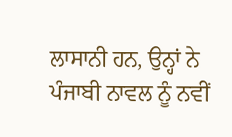ਲਾਸਾਨੀ ਹਨ, ਉਨ੍ਹਾਂ ਨੇ ਪੰਜਾਬੀ ਨਾਵਲ ਨੂੰ ਨਵੀਂ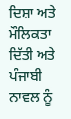ਦਿਸ਼ਾ ਅਤੇ ਮੌਲਿਕਤਾ ਦਿੱਤੀ ਅਤੇ ਪੰਜਾਬੀ ਨਾਵਲ ਨੂੰ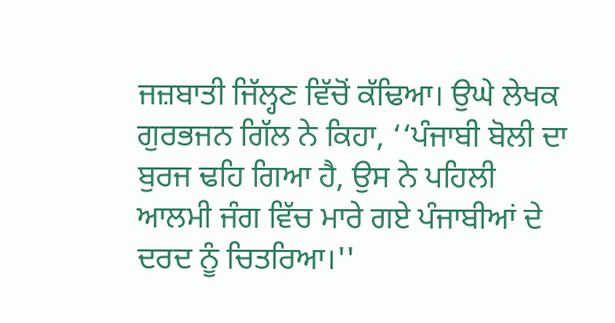ਜਜ਼ਬਾਤੀ ਜਿੱਲ੍ਹਣ ਵਿੱਚੋਂ ਕੱਢਿਆ। ਉਘੇ ਲੇਖਕ ਗੁਰਭਜਨ ਗਿੱਲ ਨੇ ਕਿਹਾ, ‘‘ਪੰਜਾਬੀ ਬੋਲੀ ਦਾ ਬੁਰਜ ਢਹਿ ਗਿਆ ਹੈ, ਉਸ ਨੇ ਪਹਿਲੀ ਆਲਮੀ ਜੰਗ ਵਿੱਚ ਮਾਰੇ ਗਏ ਪੰਜਾਬੀਆਂ ਦੇ ਦਰਦ ਨੂੰ ਚਿਤਰਿਆ।''